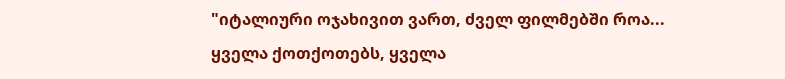"იტალიური ოჯახივით ვართ, ძველ ფილმებში როა... ყველა ქოთქოთებს, ყველა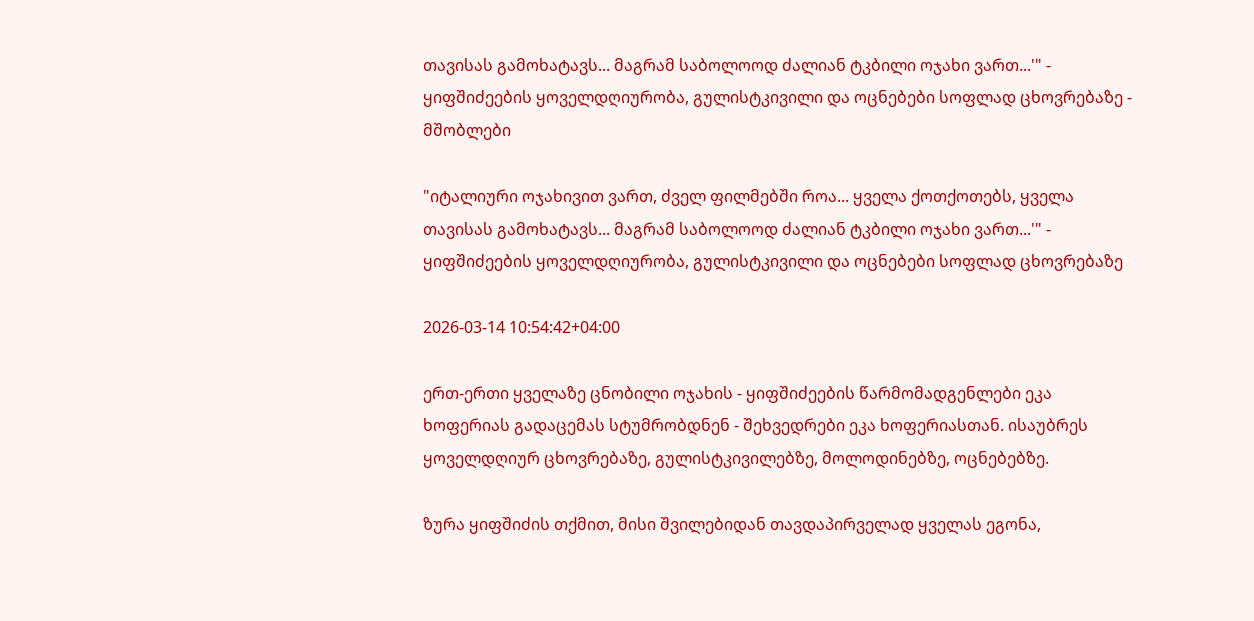თავისას გამოხატავს... მაგრამ საბოლოოდ ძალიან ტკბილი ოჯახი ვართ...'" - ყიფშიძეების ყოველდღიურობა, გულისტკივილი და ოცნებები სოფლად ცხოვრებაზე - მშობლები

"იტალიური ოჯახივით ვართ, ძველ ფილმებში როა... ყველა ქოთქოთებს, ყველა თავისას გამოხატავს... მაგრამ საბოლოოდ ძალიან ტკბილი ოჯახი ვართ...'" - ყიფშიძეების ყოველდღიურობა, გულისტკივილი და ოცნებები სოფლად ცხოვრებაზე

2026-03-14 10:54:42+04:00

ერთ-ერთი ყველაზე ცნობილი ოჯახის - ყიფშიძეების წარმომადგენლები ეკა ხოფერიას გადაცემას სტუმრობდნენ - შეხვედრები ეკა ხოფერიასთან. ისაუბრეს ყოველდღიურ ცხოვრებაზე, გულისტკივილებზე, მოლოდინებზე, ოცნებებზე.

ზურა ყიფშიძის თქმით, მისი შვილებიდან თავდაპირველად ყველას ეგონა,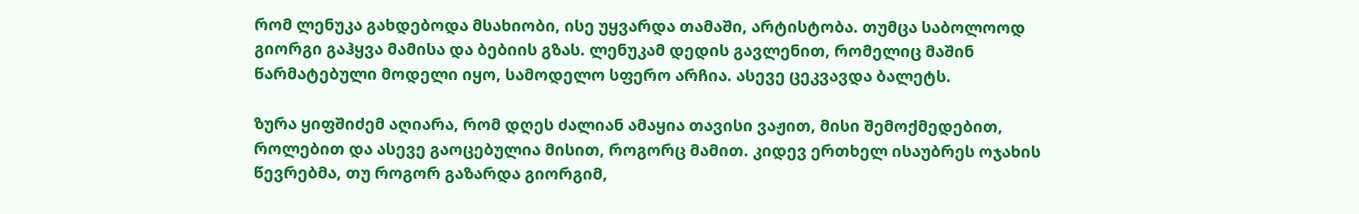რომ ლენუკა გახდებოდა მსახიობი, ისე უყვარდა თამაში, არტისტობა. თუმცა საბოლოოდ გიორგი გაჰყვა მამისა და ბებიის გზას. ლენუკამ დედის გავლენით, რომელიც მაშინ წარმატებული მოდელი იყო, სამოდელო სფერო არჩია. ასევე ცეკვავდა ბალეტს.

ზურა ყიფშიძემ აღიარა, რომ დღეს ძალიან ამაყია თავისი ვაჟით, მისი შემოქმედებით, როლებით და ასევე გაოცებულია მისით, როგორც მამით. კიდევ ერთხელ ისაუბრეს ოჯახის წევრებმა, თუ როგორ გაზარდა გიორგიმ,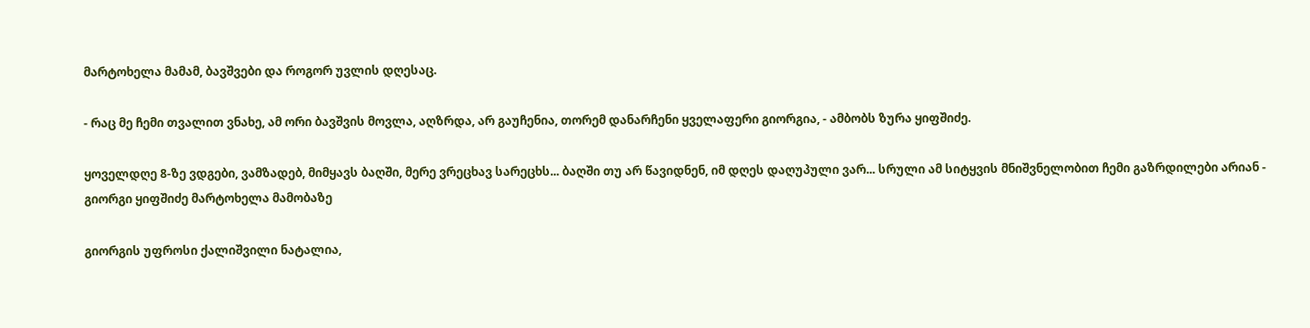მარტოხელა მამამ, ბავშვები და როგორ უვლის დღესაც.

- რაც მე ჩემი თვალით ვნახე, ამ ორი ბავშვის მოვლა, აღზრდა, არ გაუჩენია, თორემ დანარჩენი ყველაფერი გიორგია, - ამბობს ზურა ყიფშიძე.

ყოველდღე 8-ზე ვდგები, ვამზადებ, მიმყავს ბაღში, მერე ვრეცხავ სარეცხს... ბაღში თუ არ წავიდნენ, იმ დღეს დაღუპული ვარ... სრული ამ სიტყვის მნიშვნელობით ჩემი გაზრდილები არიან - გიორგი ყიფშიძე მარტოხელა მამობაზე

გიორგის უფროსი ქალიშვილი ნატალია,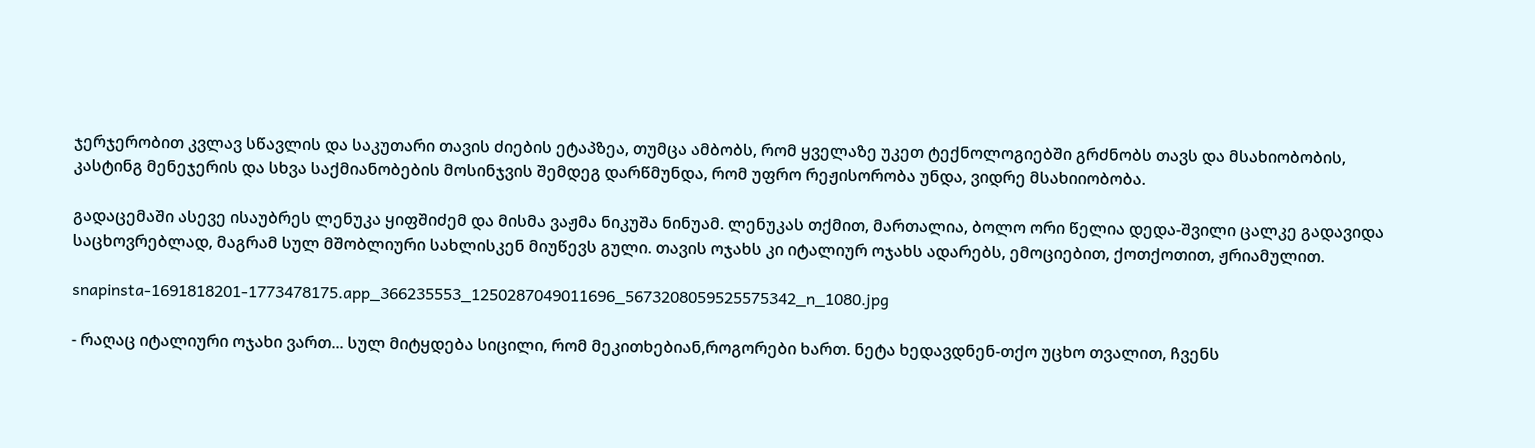ჯერჯერობით კვლავ სწავლის და საკუთარი თავის ძიების ეტაპზეა, თუმცა ამბობს, რომ ყველაზე უკეთ ტექნოლოგიებში გრძნობს თავს და მსახიობობის, კასტინგ მენეჯერის და სხვა საქმიანობების მოსინჯვის შემდეგ დარწმუნდა, რომ უფრო რეჟისორობა უნდა, ვიდრე მსახიიობობა.

გადაცემაში ასევე ისაუბრეს ლენუკა ყიფშიძემ და მისმა ვაჟმა ნიკუშა ნინუამ. ლენუკას თქმით, მართალია, ბოლო ორი წელია დედა-შვილი ცალკე გადავიდა საცხოვრებლად, მაგრამ სულ მშობლიური სახლისკენ მიუწევს გული. თავის ოჯახს კი იტალიურ ოჯახს ადარებს, ემოციებით, ქოთქოთით, ჟრიამულით.

snapinsta-1691818201-1773478175.app_366235553_1250287049011696_5673208059525575342_n_1080.jpg

- რაღაც იტალიური ოჯახი ვართ... სულ მიტყდება სიცილი, რომ მეკითხებიან,როგორები ხართ. ნეტა ხედავდნენ-თქო უცხო თვალით, ჩვენს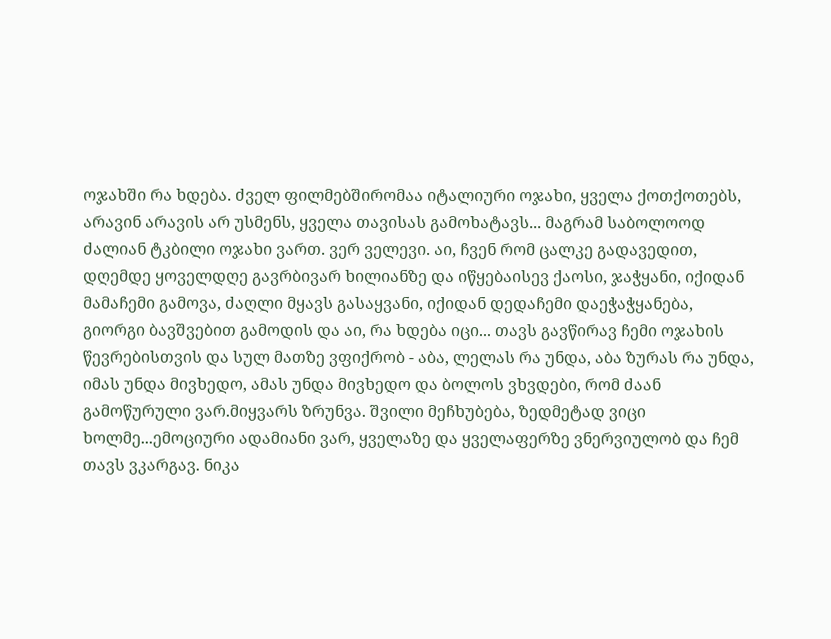ოჯახში რა ხდება. ძველ ფილმებშირომაა იტალიური ოჯახი, ყველა ქოთქოთებს, არავინ არავის არ უსმენს, ყველა თავისას გამოხატავს... მაგრამ საბოლოოდ ძალიან ტკბილი ოჯახი ვართ. ვერ ველევი. აი, ჩვენ რომ ცალკე გადავედით, დღემდე ყოველდღე გავრბივარ ხილიანზე და იწყებაისევ ქაოსი, ჯაჭყანი, იქიდან მამაჩემი გამოვა, ძაღლი მყავს გასაყვანი, იქიდან დედაჩემი დაეჭაჭყანება, გიორგი ბავშვებით გამოდის და აი, რა ხდება იცი... თავს გავწირავ ჩემი ოჯახის წევრებისთვის და სულ მათზე ვფიქრობ - აბა, ლელას რა უნდა, აბა ზურას რა უნდა, იმას უნდა მივხედო, ამას უნდა მივხედო და ბოლოს ვხვდები, რომ ძაან გამოწურული ვარ.მიყვარს ზრუნვა. შვილი მეჩხუბება, ზედმეტად ვიცი ხოლმე...ემოციური ადამიანი ვარ, ყველაზე და ყველაფერზე ვნერვიულობ და ჩემ თავს ვკარგავ. ნიკა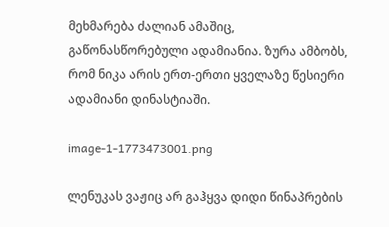მეხმარება ძალიან ამაშიც, გაწონასწორებული ადამიანია. ზურა ამბობს, რომ ნიკა არის ერთ-ერთი ყველაზე წესიერი ადამიანი დინასტიაში.

image-1-1773473001.png

ლენუკას ვაჟიც არ გაჰყვა დიდი წინაპრების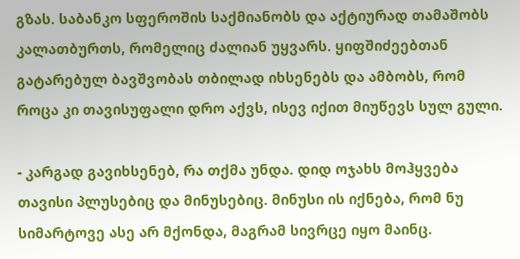გზას. საბანკო სფეროშის საქმიანობს და აქტიურად თამაშობს კალათბურთს, რომელიც ძალიან უყვარს. ყიფშიძეებთან გატარებულ ბავშვობას თბილად იხსენებს და ამბობს, რომ როცა კი თავისუფალი დრო აქვს, ისევ იქით მიუწევს სულ გული.

- კარგად გავიხსენებ, რა თქმა უნდა. დიდ ოჯახს მოჰყვება თავისი პლუსებიც და მინუსებიც. მინუსი ის იქნება, რომ ნუ სიმარტოვე ასე არ მქონდა, მაგრამ სივრცე იყო მაინც.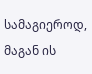სამაგიეროდ, მაგან ის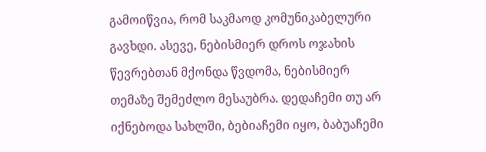გამოიწვია, რომ საკმაოდ კომუნიკაბელური გავხდი. ასევე, ნებისმიერ დროს ოჯახის წევრებთან მქონდა წვდომა, ნებისმიერ თემაზე შემეძლო მესაუბრა. დედაჩემი თუ არ იქნებოდა სახლში, ბებიაჩემი იყო, ბაბუაჩემი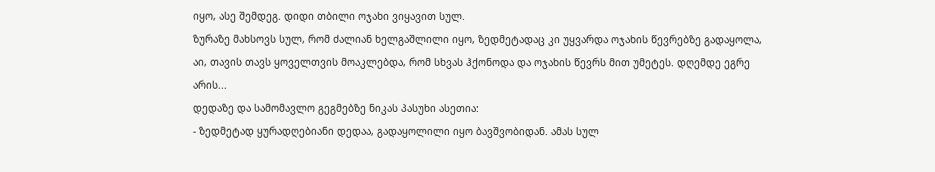იყო, ასე შემდეგ. დიდი თბილი ოჯახი ვიყავით სულ.
ზურაზე მახსოვს სულ, რომ ძალიან ხელგაშლილი იყო, ზედმეტადაც კი უყვარდა ოჯახის წევრებზე გადაყოლა, აი, თავის თავს ყოველთვის მოაკლებდა, რომ სხვას ჰქონოდა და ოჯახის წევრს მით უმეტეს. დღემდე ეგრე არის...
დედაზე და სამომავლო გეგმებზე ნიკას პასუხი ასეთია:
- ზედმეტად ყურადღებიანი დედაა, გადაყოლილი იყო ბავშვობიდან. ამას სულ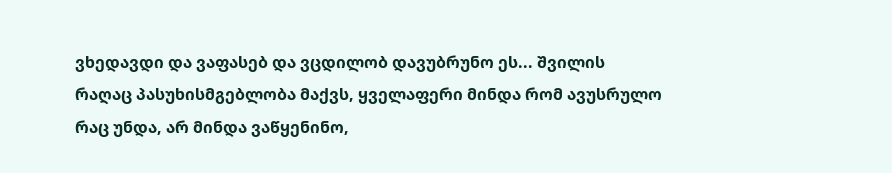ვხედავდი და ვაფასებ და ვცდილობ დავუბრუნო ეს... შვილის რაღაც პასუხისმგებლობა მაქვს, ყველაფერი მინდა რომ ავუსრულო რაც უნდა, არ მინდა ვაწყენინო,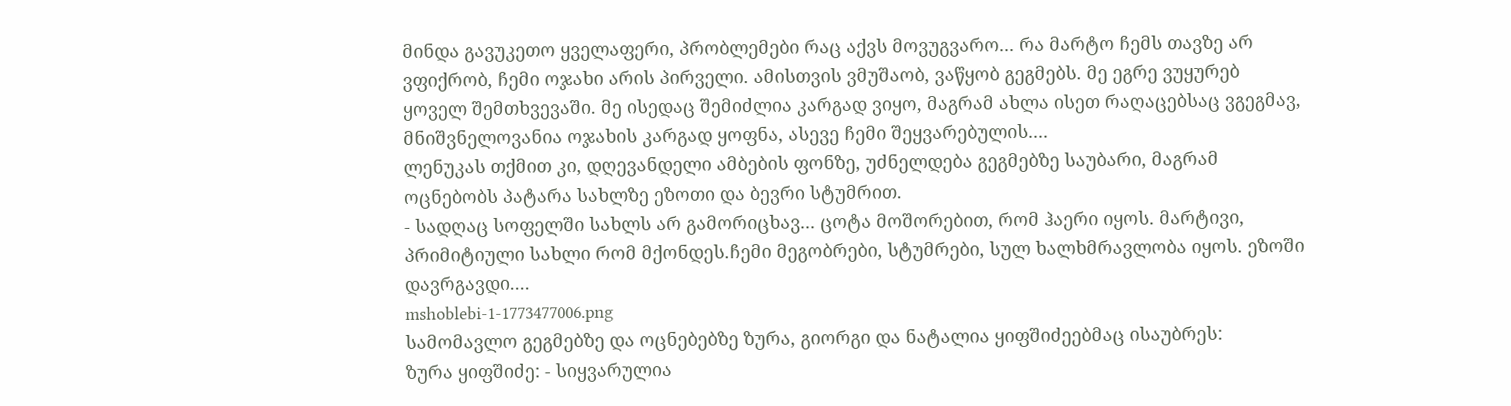მინდა გავუკეთო ყველაფერი, პრობლემები რაც აქვს მოვუგვარო... რა მარტო ჩემს თავზე არ ვფიქრობ, ჩემი ოჯახი არის პირველი. ამისთვის ვმუშაობ, ვაწყობ გეგმებს. მე ეგრე ვუყურებ ყოველ შემთხვევაში. მე ისედაც შემიძლია კარგად ვიყო, მაგრამ ახლა ისეთ რაღაცებსაც ვგეგმავ, მნიშვნელოვანია ოჯახის კარგად ყოფნა, ასევე ჩემი შეყვარებულის....
ლენუკას თქმით კი, დღევანდელი ამბების ფონზე, უძნელდება გეგმებზე საუბარი, მაგრამ ოცნებობს პატარა სახლზე ეზოთი და ბევრი სტუმრით.
- სადღაც სოფელში სახლს არ გამორიცხავ... ცოტა მოშორებით, რომ ჰაერი იყოს. მარტივი, პრიმიტიული სახლი რომ მქონდეს.ჩემი მეგობრები, სტუმრები, სულ ხალხმრავლობა იყოს. ეზოში დავრგავდი....
mshoblebi-1-1773477006.png
სამომავლო გეგმებზე და ოცნებებზე ზურა, გიორგი და ნატალია ყიფშიძეებმაც ისაუბრეს:
ზურა ყიფშიძე: - სიყვარულია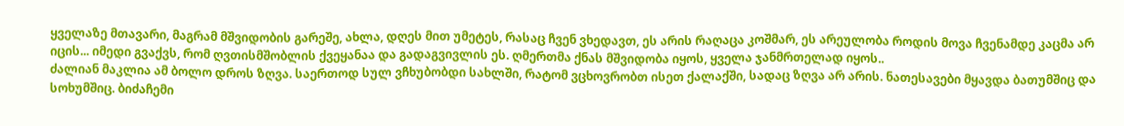ყველაზე მთავარი, მაგრამ მშვიდობის გარეშე, ახლა, დღეს მით უმეტეს, რასაც ჩვენ ვხედავთ, ეს არის რაღაცა კოშმარ, ეს არეულობა როდის მოვა ჩვენამდე კაცმა არ იცის... იმედი გვაქვს, რომ ღვთისმშობლის ქვეყანაა და გადაგვივლის ეს. ღმერთმა ქნას მშვიდობა იყოს, ყველა ჯანმრთელად იყოს..
ძალიან მაკლია ამ ბოლო დროს ზღვა. საერთოდ სულ ვჩხუბობდი სახლში, რატომ ვცხოვრობთ ისეთ ქალაქში, სადაც ზღვა არ არის. ნათესავები მყავდა ბათუმშიც და სოხუმშიც. ბიძაჩემი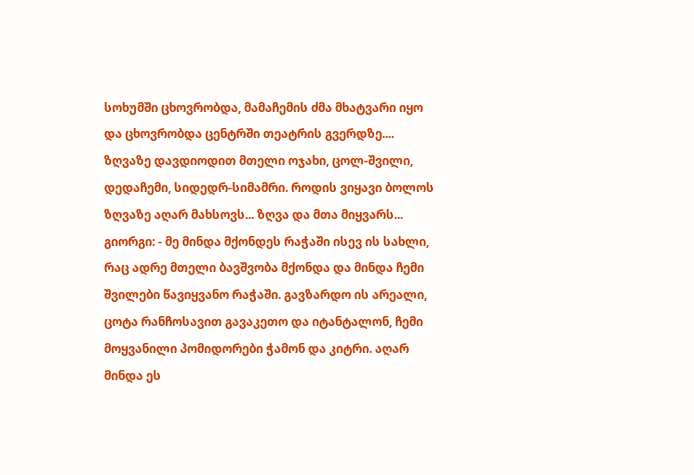სოხუმში ცხოვრობდა, მამაჩემის ძმა მხატვარი იყო და ცხოვრობდა ცენტრში თეატრის გვერდზე.... ზღვაზე დავდიოდით მთელი ოჯახი, ცოლ-შვილი, დედაჩემი, სიდედრ-სიმამრი. როდის ვიყავი ბოლოს ზღვაზე აღარ მახსოვს... ზღვა და მთა მიყვარს...
გიორგი: - მე მინდა მქონდეს რაჭაში ისევ ის სახლი, რაც ადრე მთელი ბავშვობა მქონდა და მინდა ჩემი შვილები წავიყვანო რაჭაში. გავზარდო ის არეალი, ცოტა რანჩოსავით გავაკეთო და იტანტალონ, ჩემი მოყვანილი პომიდორები ჭამონ და კიტრი. აღარ მინდა ეს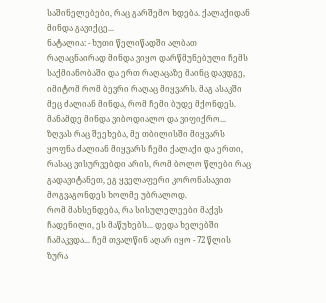საშინელებები, რაც გარშემო ხდება. ქალაქიდან მინდა გავიქცე...
ნატალია: - ხუთი წელიწადში ალბათ რაღაცნაირად მინდა ვიყო დარწმუნებული ჩემს საქმიანობაში და ერთ რაღაცაზე მაინც დავდგე, იმიტომ რომ ბევრი რაღაც მიყვარს. მაგ ასაკში მეც ძალიან მინდა, რომ ჩემი ბუდე მქონდეს. მანამდე მინდა ვიბოდიალო და ვიფიქრო... ზღვას რაც შეეხება, მე თბილისში მიყვარს ყოფნა ძალიან მიყვარს ჩემი ქალაქი და ერთი, რასაც ვისურვებდი არის, რომ ბოლო წლები რაც გადავიტანეთ, ეგ ყველაფერი კორონასავით მოგვაგონდეს ხოლმე უბრალოდ.
რომ მახსენდება, რა სისულელეები მაქვს ჩადენილი, ეს მაწუხებს... დედა ხელებში ჩამაკვდა... ჩემ თვალწინ აღარ იყო - 72 წლის ზურა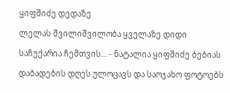ყიფშიძე დედაზე
ლელას შვილიშვილობა ყველაზე დიდი საჩუქარია ჩემთვის... - ნატალია ყიფშიძე ბებიას დაბადების დღეს ულოცავს და საოჯახო ფოტოებს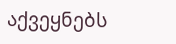აქვეყნებს